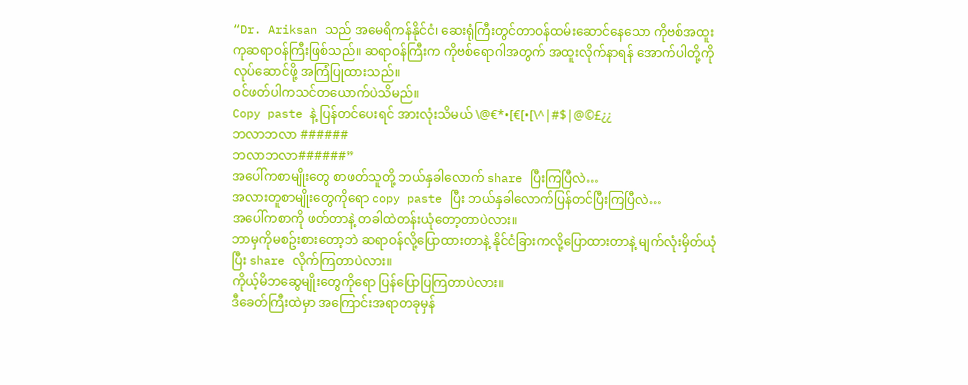“Dr. Ariksan သည် အမေရိကန်နိုင်ငံ၊ ဆေးရုံကြီးတွင်တာဝန်ထမ်းဆောင်နေသော ကိုဗစ်အထူးကုဆရာဝန်ကြီးဖြစ်သည်။ ဆရာဝန်ကြီးက ကိုဗစ်ရောဂါအတွက် အထူးလိုက်နာရန် အောက်ပါတို့ကိုလုပ်ဆောင်ဖို့ အကြံပြုထားသည်။
ဝင်ဖတ်ပါကသင်တယောက်ပဲသိမည်။
Copy paste နဲ့ ပြန်တင်ပေးရင် အားလုံးသိမယ် \@€*•[€[•[\^|#$|@©£¿¿
ဘလာဘလာ ######
ဘလာဘလာ######”
အပေါ်ကစာမျိုးတွေ စာဖတ်သူတို့ ဘယ်နှခါလောက် share ပြီးကြပြီလဲ…
အလားတူစာမျိုးတွေကိုရော copy paste ပြီး ဘယ်နှခါလောက်ပြန်တင်ပြီးကြပြီလဲ…
အပေါ်ကစာကို ဖတ်တာနဲ့ တခါထဲတန်းယုံတော့တာပဲလား။
ဘာမှကိုမစဥ်းစားတော့ဘဲ ဆရာဝန်လို့ပြောထားတာနဲ့ နိုင်ငံခြားကလို့ပြောထားတာနဲ့ မျက်လုံးမှိတ်ယုံပြီး share လိုက်ကြတာပဲလား။
ကိုယ့်မိဘဆွေမျိုးတွေကိုရော ပြန်ပြောပြကြတာပဲလား။
ဒီခေတ်ကြီးထဲမှာ အကြောင်းအရာတခုမှန်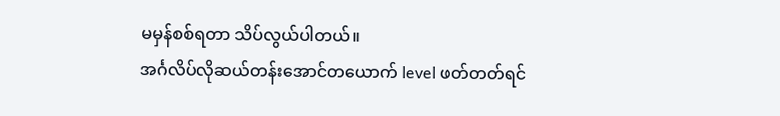မမှန်စစ်ရတာ သိပ်လွယ်ပါတယ်။
အင်္ဂလိပ်လိုဆယ်တန်းအောင်တယောက် level ဖတ်တတ်ရင်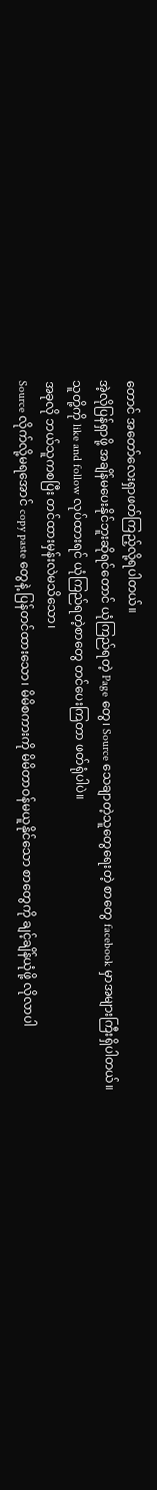တောင် အတော်လေးရှာဖတ်ကြည့်လို့ရပါတယ်။
အဲ့လိုပြန်ရှာဖို့ အချိန်မပေးနိုင်ဘူးဆိုရင်တောင် ယုံကြည်ရတဲ့ Page တွေ၊ Source သေချာတဲ့သူတွေရေးတဲ့ စာတွေ facebook မှာအများကြီးရှိပါတယ်။
သူတို့ကို like and follow လုပ်ထားရင် ယုံကြည်ရတဲ့စာတွေ တင်ပေးကြတာ ဖတ်ရုံပါပဲ။
အခုလို ဘယ်သူကစပြီး တင်ထားမှန်းလဲမသိသော၊
Source လိုက်လို့မရအောင် copy paste တွေနဲ့ ပြန်တင်ထားသော၊ မိမိစကားကို မိမိတာဝန်မယူနိုင်သော စာတွေကို ချင့်ချိန်ယုံဖို့ လိုလာပါ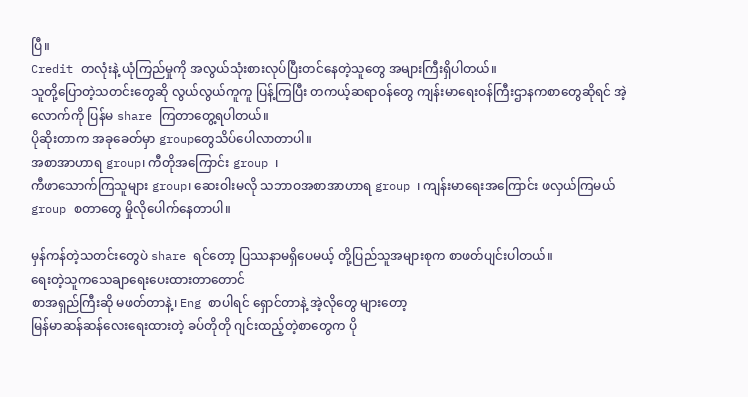ပြီ။
Credit တလုံးနဲ့ ယုံကြည်မှုကို အလွယ်သုံးစားလုပ်ပြီးတင်နေတဲ့သူတွေ အများကြီးရှိပါတယ်။
သူတို့ပြောတဲ့သတင်းတွေဆို လွယ်လွယ်ကူကူ ပြန့်ကြပြီး တကယ့်ဆရာဝန်တွေ ကျန်းမာရေးဝန်ကြီးဌာနကစာတွေဆိုရင် အဲ့လောက်ကို ပြန်မ share ကြတာတွေ့ရပါတယ်။
ပိုဆိုးတာက အခုခေတ်မှာ groupတွေသိပ်ပေါလာတာပါ။
အစာအာဟာရ group၊ ကီတိုအကြောင်း group ၊
ကီဖာသောက်ကြသူများ group၊ ဆေးဝါးမလို သဘာဝအစာအာဟာရ group ၊ ကျန်းမာရေးအကြောင်း ဖလှယ်ကြမယ် group စတာတွေ မှိုလိုပေါက်နေတာပါ။

မှန်ကန်တဲ့သတင်းတွေပဲ share ရင်တော့ ပြဿနာမရှိပေမယ့် တို့ပြည်သူအများစုက စာဖတ်ပျင်းပါတယ်။
ရေးတဲ့သူကသေချာရေးပေးထားတာတောင်
စာအရှည်ကြီးဆို မဖတ်တာနဲ့၊ Eng စာပါရင် ရှောင်တာနဲ့ အဲ့လိုတွေ များတော့
မြန်မာဆန်ဆန်လေးရေးထားတဲ့ ခပ်တိုတို ဂျင်းထည့်တဲ့စာတွေက ပို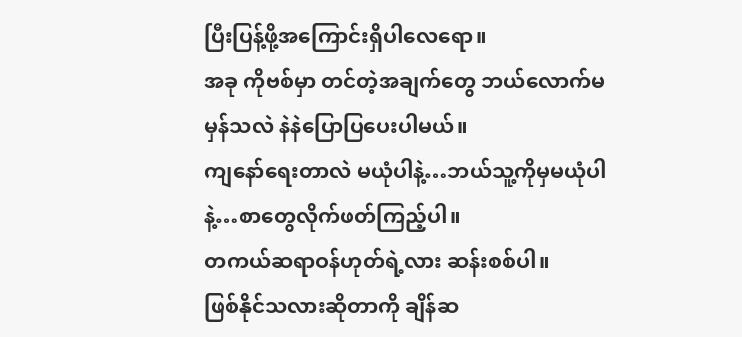ပြီးပြန့်ဖို့အကြောင်းရှိပါလေရော။
အခု ကိုဗစ်မှာ တင်တဲ့အချက်တွေ ဘယ်လောက်မမှန်သလဲ နဲနဲပြောပြပေးပါမယ်။
ကျနော်ရေးတာလဲ မယုံပါနဲ့…ဘယ်သူ့ကိုမှမယုံပါနဲ့…စာတွေလိုက်ဖတ်ကြည့်ပါ။
တကယ်ဆရာဝန်ဟုတ်ရဲ့လား ဆန်းစစ်ပါ။
ဖြစ်နိုင်သလားဆိုတာကို ချိန်ဆ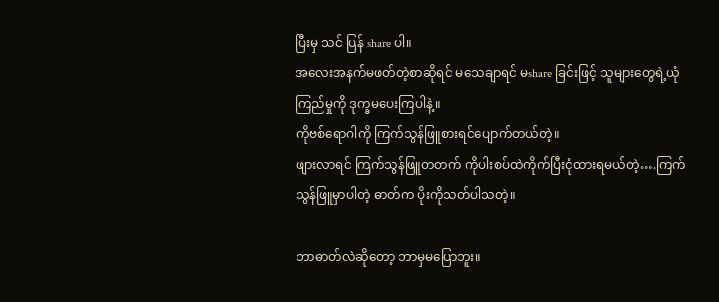ပြီးမှ သင် ပြန် share ပါ။
အလေးအနက်မဖတ်တဲ့စာဆိုရင် မသေချာရင် မshare ခြင်းဖြင့် သူများတွေရဲ့ယုံကြည်မှုကို ဒုက္ခမပေးကြပါနဲ့။
ကိုဗစ်ရောဂါကို ကြက်သွန်ဖြူစားရင်ပျောက်တယ်တဲ့။
ဖျားလာရင် ကြက်သွန်ဖြူတတက် ကိုပါးစပ်ထဲကိုက်ပြီးငုံထားရမယ်တဲ့….ကြက်သွန်ဖြူမှာပါတဲ့ ဓာတ်က ပိုးကိုသတ်ပါသတဲ့။

ဘာဓာတ်လဲဆိုတော့ ဘာမှမပြောဘူး။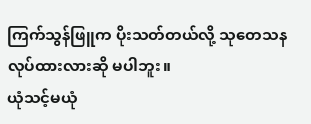ကြက်သွန်ဖြူက ပိုးသတ်တယ်လို့ သုတေသနလုပ်ထားလားဆို မပါဘူး။
ယုံသင့်မယုံ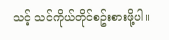သင့် သင်ကိုယ်တိုင်စဥ်းစားဖို့ပါ။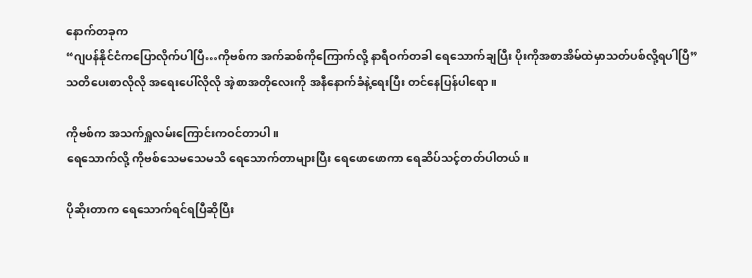နောက်တခုက
“ဂျပန်နိုင်ငံကပြောလိုက်ပါပြီ…ကိုဗစ်က အက်ဆစ်ကိုကြောက်လို့ နာရီဝက်တခါ ရေသောက်ချပြီး ပိုးကိုအစာအိမ်ထဲမှာသတ်ပစ်လို့ရပါပြီ”
သတိပေးစာလိုလို အရေးပေါ်လိုလို အဲ့စာအတိုလေးကို အနီနောက်ခံနဲ့ရေးပြီး တင်နေပြန်ပါရော။

ကိုဗစ်က အသက်ရှူလမ်းကြောင်းကဝင်တာပါ။
ရေသောက်လို့ ကိုဗစ်သေမသေမသိ ရေသောက်တာများပြီး ရေဖောဖောကာ ရေဆိပ်သင့်တတ်ပါတယ်။

ပိုဆိုးတာက ရေသောက်ရင်ရပြီဆိုပြီး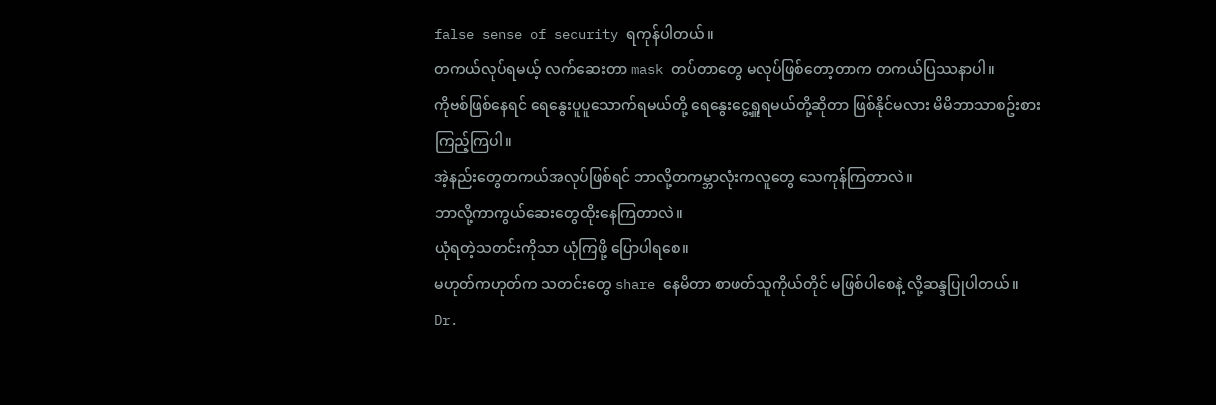false sense of security ရကုန်ပါတယ်။
တကယ်လုပ်ရမယ့် လက်ဆေးတာ mask တပ်တာတွေ မလုပ်ဖြစ်တော့တာက တကယ်ပြဿနာပါ။
ကိုဗစ်ဖြစ်နေရင် ရေနွေးပူပူသောက်ရမယ်တို့ ရေနွေးငွေ့ရှူရမယ်တို့ဆိုတာ ဖြစ်နိုင်မလား မိမိဘာသာစဥ်းစားကြည့်ကြပါ။
အဲ့နည်းတွေတကယ်အလုပ်ဖြစ်ရင် ဘာလို့တကမ္ဘာလုံးကလူတွေ သေကုန်ကြတာလဲ။
ဘာလို့ကာကွယ်ဆေးတွေထိုးနေကြတာလဲ။
ယုံရတဲ့သတင်းကိုသာ ယုံကြဖို့ ပြောပါရစေ။
မဟုတ်ကဟုတ်က သတင်းတွေ share နေမိတာ စာဖတ်သူကိုယ်တိုင် မဖြစ်ပါစေနဲ့ လို့ဆန္ဒပြုပါတယ်။
Dr.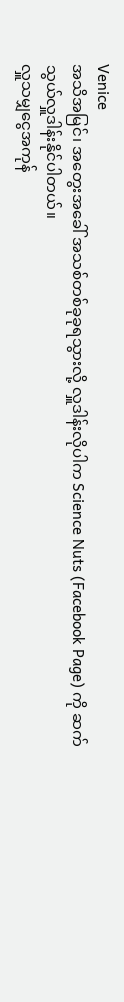Venice
အသိအမြင်၊ အတွေးအခေါ် အသစ်တစ်ခုခုရသွားလို့ လှူဒါန်းလိုပါက Science Nuts (Facebook Page) ကို ဆက်သွယ်လှူဒါန်းနိုင်ပါတယ်။
လှူသမျှငွေအကုန်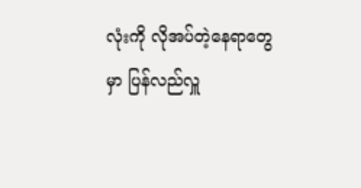လုံးကို လိုအပ်တဲ့နေရာတွေမှာ ပြန်လည်လှူ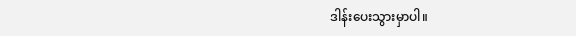ဒါန်းပေးသွားမှာပါ။